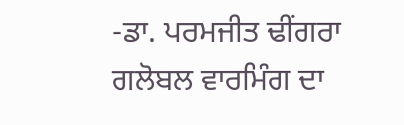-ਡਾ. ਪਰਮਜੀਤ ਢੀਂਗਰਾ
ਗਲੋਬਲ ਵਾਰਮਿੰਗ ਦਾ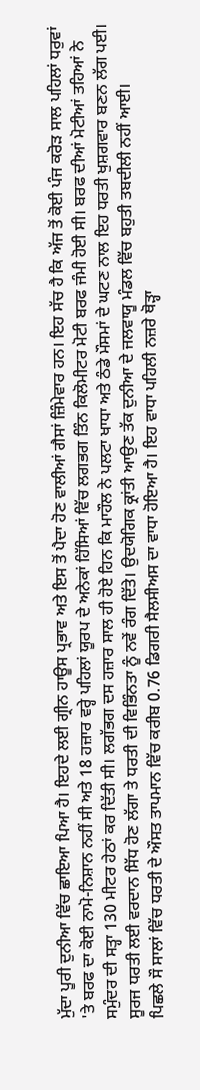ਮੁੱਦਾ ਪੂਰੀ ਦੁਨੀਆ ਵਿੱਚ ਛਾਇਆ ਪਿਆ ਹੈ। ਇਹਦੇ ਲਈ ਗ੍ਰੀਨ ਹਾਊਸ ਪ੍ਰਭਾਵ ਅਤੇ ਇਸ ਤੋਂ ਪੈਦਾ ਹੋਣ ਵਾਲੀਆਂ ਗੈਸਾਂ ਜ਼ਿੰਮੇਵਾਰ ਹਨ। ਇਹ ਸੱਚ ਹੈ ਕਿ ਅੱਜ ਤੋਂ ਕੋਈ ਪੰਜ ਕਰੋੜ ਸਾਲ ਪਹਿਲਾਂ ਧਰੁਵਾਂ 'ਤੇ ਬਰਫ ਦਾ ਕੋਈ ਨਾਮੋ-ਨਿਸ਼ਾਨ ਨਹੀਂ ਸੀ ਅਤੇ 18 ਹਜ਼ਾਰ ਵਰ੍ਹੇ ਪਹਿਲਾਂ ਯੂਰਪ ਦੇ ਅਨੇਕਾਂ ਹਿੱਸਿਆਂ ਵਿੱਚ ਲਗਭਗ ਤਿੰਨ ਕਿਲੋਮੀਟਰ ਮੋਟੀ ਬਰਫ ਜੰਮੀ ਹੋਈ ਸੀ। ਬਰਫ ਦੀਆਂ ਮੋਟੀਆਂ ਤਹਿਆਂ ਨੇ ਸਮੁੰਦਰ ਦੀ ਸਤ੍ਹਾ 130 ਮੀਟਰ ਹੇਠਾਂ ਕਰ ਦਿੱਤੀ ਸੀ। ਲਗੱਭਗ ਦਸ ਹਜ਼ਾਰ ਸਾਲ ਹੀ ਹੋਏ ਹਿਨ ਕਿ ਮਾਹੌਲ ਨੇ ਪਲਟਾ ਖਾਧਾ ਅਤੇ ਠੰਡੇ ਮੌਸਮਾਂ ਦੇ ਘਟਣ ਨਾਲ ਇਹ ਧਰਤੀ ਖੁਸ਼ਗਵਾਰ ਬਣਨ ਲੱਗ ਪਈ। ਸੂਰਜ ਧਰਤੀ ਲਈ ਵਰਦਾਨ ਸਿੱਧ ਹੋਣ ਲੱਗਾ ਤੇ ਧਰਤੀ ਦੀ ਵਿਭਿੰਨਤਾ ਨੂੰ ਨਵੇਂ ਰੰਗ ਦਿੱਤੇ। ਉਦਯੋਗਿਕ ਕ੍ਰਾਂਤੀ ਆਉਣ ਤੱਕ ਦੁਨੀਆ ਦੇ ਜਲਵਾਯੂ ਮੰਡਲ ਵਿੱਚ ਬਹੁਤੀ ਤਬਦੀਲੀ ਨਹੀਂ ਆਈ।
ਪਿਛਲੇ ਸੌ ਸਾਲਾਂ ਵਿੱਚ ਧਰਤੀ ਦੇ ਔਸਤ ਤਾਪਮਾਨ ਵਿੱਚ ਕਰੀਬ 0.76 ਡਿਗਰੀ ਸੈਲਸੀਅਸ ਦਾ ਵਾਧਾ ਹੋਇਆ ਹੈ। ਇਹ ਵਾਧਾ ਪਹਿਲੀ ਨਜ਼ਰੇ ਥੋੜ੍ਹਾ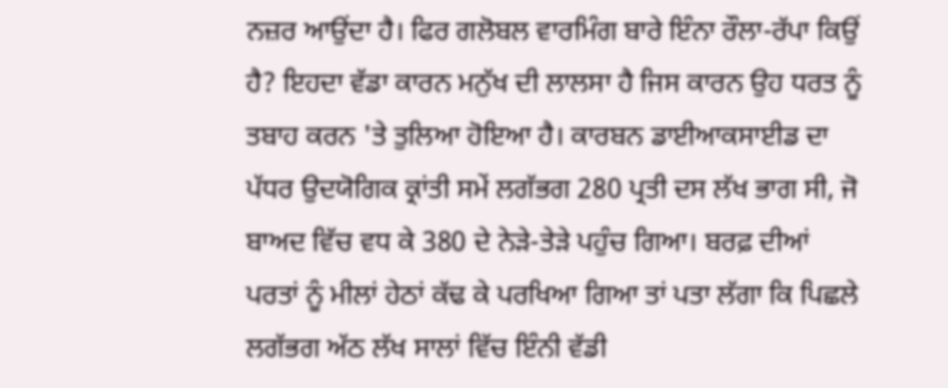ਨਜ਼ਰ ਆਉਂਦਾ ਹੈ। ਫਿਰ ਗਲੋਬਲ ਵਾਰਮਿੰਗ ਬਾਰੇ ਇੰਨਾ ਰੌਲਾ-ਰੱਪਾ ਕਿਉਂ ਹੈ? ਇਹਦਾ ਵੱਡਾ ਕਾਰਨ ਮਨੁੱਖ ਦੀ ਲਾਲਸਾ ਹੈ ਜਿਸ ਕਾਰਨ ਉਹ ਧਰਤ ਨੂੰ ਤਬਾਹ ਕਰਨ 'ਤੇ ਤੁਲਿਆ ਹੋਇਆ ਹੈ। ਕਾਰਬਨ ਡਾਈਆਕਸਾਈਡ ਦਾ ਪੱਧਰ ਉਦਯੋਗਿਕ ਕ੍ਰਾਂਤੀ ਸਮੇਂ ਲਗੱਭਗ 280 ਪ੍ਰਤੀ ਦਸ ਲੱਖ ਭਾਗ ਸੀ, ਜੋ ਬਾਅਦ ਵਿੱਚ ਵਧ ਕੇ 380 ਦੇ ਨੇੜੇ-ਤੇੜੇ ਪਹੁੰਚ ਗਿਆ। ਬਰਫ਼ ਦੀਆਂ ਪਰਤਾਂ ਨੂੰ ਮੀਲਾਂ ਹੇਠਾਂ ਕੱਢ ਕੇ ਪਰਖਿਆ ਗਿਆ ਤਾਂ ਪਤਾ ਲੱਗਾ ਕਿ ਪਿਛਲੇ ਲਗੱਭਗ ਅੱਠ ਲੱਖ ਸਾਲਾਂ ਵਿੱਚ ਇੰਨੀ ਵੱਡੀ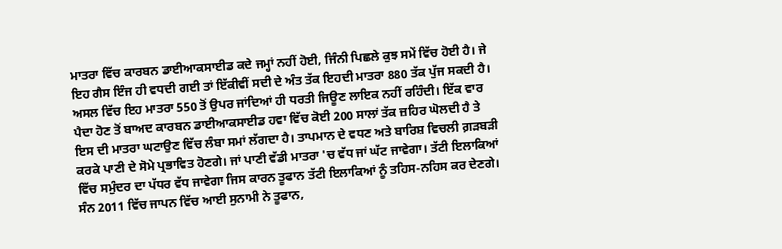ਮਾਤਰਾ ਵਿੱਚ ਕਾਰਬਨ ਡਾਈਆਕਸਾਈਡ ਕਦੇ ਜਮ੍ਹਾਂ ਨਹੀਂ ਹੋਈ, ਜਿੰਨੀ ਪਿਛਲੇ ਕੁਝ ਸਮੇਂ ਵਿੱਚ ਹੋਈ ਹੈ। ਜੇ ਇਹ ਗੈਸ ਇੰਜ ਹੀ ਵਧਦੀ ਗਈ ਤਾਂ ਇੱਕੀਵੀਂ ਸਦੀ ਦੇ ਅੰਤ ਤੱਕ ਇਹਦੀ ਮਾਤਰਾ 880 ਤੱਕ ਪੁੱਜ ਸਕਦੀ ਹੈ। ਅਸਲ ਵਿੱਚ ਇਹ ਮਾਤਰਾ 550 ਤੋਂ ਉਪਰ ਜਾਂਦਿਆਂ ਹੀ ਧਰਤੀ ਜਿਊਣ ਲਾਇਕ ਨਹੀਂ ਰਹਿੰਦੀ। ਇੱਕ ਵਾਰ ਪੈਦਾ ਹੋਣ ਤੋਂ ਬਾਅਦ ਕਾਰਬਨ ਡਾਈਆਕਸਾਈਡ ਹਵਾ ਵਿੱਚ ਕੋਈ 200 ਸਾਲਾਂ ਤੱਕ ਜ਼ਹਿਰ ਘੋਲਦੀ ਹੈ ਤੇ ਇਸ ਦੀ ਮਾਤਰਾ ਘਟਾਉਣ ਵਿੱਚ ਲੰਬਾ ਸਮਾਂ ਲੱਗਦਾ ਹੈ। ਤਾਪਮਾਨ ਦੇ ਵਧਣ ਅਤੇ ਬਾਰਿਸ਼ ਵਿਚਲੀ ਗ਼ੜਬੜੀ ਕਰਕੇ ਪਾਣੀ ਦੇ ਸੋਮੇ ਪ੍ਰਭਾਵਿਤ ਹੋਣਗੇ। ਜਾਂ ਪਾਣੀ ਵੱਡੀ ਮਾਤਰਾ 'ਚ ਵੱਧ ਜਾਂ ਘੱਟ ਜਾਵੇਗਾ। ਤੱਟੀ ਇਲਾਕਿਆਂ ਵਿੱਚ ਸਮੁੰਦਰ ਦਾ ਪੱਧਰ ਵੱਧ ਜਾਵੇਗਾ ਜਿਸ ਕਾਰਨ ਤੂਫਾਨ ਤੱਟੀ ਇਲਾਕਿਆਂ ਨੂੰ ਤਹਿਸ-ਨਹਿਸ ਕਰ ਦੇਣਗੇ।
ਸੰਨ 2011 ਵਿੱਚ ਜਾਪਨ ਵਿੱਚ ਆਈ ਸੁਨਾਮੀ ਨੇ ਤੂਫਾਨ,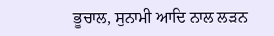ਭੂਚਾਲ, ਸੁਨਾਮੀ ਆਦਿ ਨਾਲ ਲੜਨ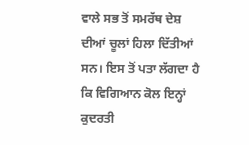ਵਾਲੇ ਸਭ ਤੋਂ ਸਮਰੱਥ ਦੇਸ਼ ਦੀਆਂ ਚੂਲਾਂ ਹਿਲਾ ਦਿੱਤੀਆਂ ਸਨ। ਇਸ ਤੋਂ ਪਤਾ ਲੱਗਦਾ ਹੈ ਕਿ ਵਿਗਿਆਨ ਕੋਲ ਇਨ੍ਹਾਂ ਕੁਦਰਤੀ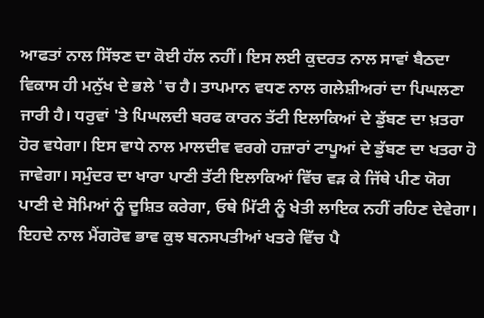ਆਫਤਾਂ ਨਾਲ ਸਿੱਝਣ ਦਾ ਕੋਈ ਹੱਲ ਨਹੀਂ। ਇਸ ਲਈ ਕੁਦਰਤ ਨਾਲ ਸਾਵਾਂ ਬੈਠਦਾ ਵਿਕਾਸ ਹੀ ਮਨੁੱਖ ਦੇ ਭਲੇ 'ਚ ਹੈ। ਤਾਪਮਾਨ ਵਧਣ ਨਾਲ ਗਲੇਸ਼ੀਅਰਾਂ ਦਾ ਪਿਘਲਣਾ ਜਾਰੀ ਹੈ। ਧਰੁਵਾਂ 'ਤੇ ਪਿਘਲਦੀ ਬਰਫ ਕਾਰਨ ਤੱਟੀ ਇਲਾਕਿਆਂ ਦੇ ਡੁੱਬਣ ਦਾ ਖ਼ਤਰਾ ਹੋਰ ਵਧੇਗਾ। ਇਸ ਵਾਧੇ ਨਾਲ ਮਾਲਦੀਵ ਵਰਗੇ ਹਜ਼ਾਰਾਂ ਟਾਪੂਆਂ ਦੇ ਡੁੱਬਣ ਦਾ ਖਤਰਾ ਹੋ ਜਾਵੇਗਾ। ਸਮੁੰਦਰ ਦਾ ਖਾਰਾ ਪਾਣੀ ਤੱਟੀ ਇਲਾਕਿਆਂ ਵਿੱਚ ਵੜ ਕੇ ਜਿੱਥੇ ਪੀਣ ਯੋਗ ਪਾਣੀ ਦੇ ਸੋਮਿਆਂ ਨੂੰ ਦੂਸ਼ਿਤ ਕਰੇਗਾ, ਓਥੇ ਮਿੱਟੀ ਨੂੰ ਖੇਤੀ ਲਾਇਕ ਨਹੀਂ ਰਹਿਣ ਦੇਵੇਗਾ। ਇਹਦੇ ਨਾਲ ਮੈਂਗਰੋਵ ਭਾਵ ਕੁਝ ਬਨਸਪਤੀਆਂ ਖਤਰੇ ਵਿੱਚ ਪੈ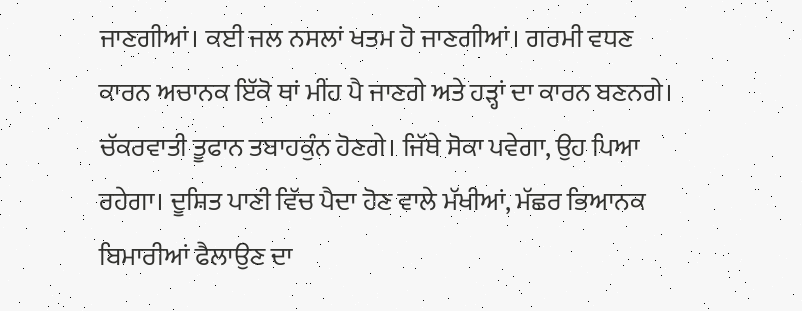ਜਾਣਗੀਆਂ। ਕਈ ਜਲ ਨਸਲਾਂ ਖਤਮ ਹੋ ਜਾਣਗੀਆਂ। ਗਰਮੀ ਵਧਣ ਕਾਰਨ ਅਚਾਨਕ ਇੱਕੋ ਥਾਂ ਮੀਂਹ ਪੈ ਜਾਣਗੇ ਅਤੇ ਹੜ੍ਹਾਂ ਦਾ ਕਾਰਨ ਬਣਨਗੇ। ਚੱਕਰਵਾਤੀ ਤੂਫਾਨ ਤਬਾਹਕੁੰਨ ਹੋਣਗੇ। ਜਿੱਥੇ ਸੋਕਾ ਪਵੇਗਾ, ਉਹ ਪਿਆ ਰਹੇਗਾ। ਦੂਸ਼ਿਤ ਪਾਣੀ ਵਿੱਚ ਪੈਦਾ ਹੋਣ ਵਾਲੇ ਮੱਖੀਆਂ, ਮੱਛਰ ਭਿਆਨਕ ਬਿਮਾਰੀਆਂ ਫੈਲਾਉਣ ਦਾ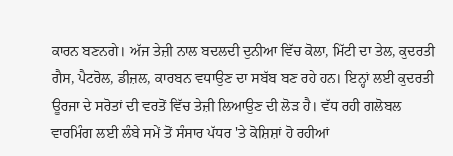ਕਾਰਨ ਬਣਨਗੇ। ਅੱਜ ਤੇਜ਼ੀ ਨਾਲ ਬਦਲਦੀ ਦੁਨੀਆ ਵਿੱਚ ਕੋਲਾ, ਮਿੱਟੀ ਦਾ ਤੇਲ, ਕੁਦਰਤੀ ਗੈਸ, ਪੈਟਰੋਲ, ਡੀਜ਼ਲ, ਕਾਰਬਨ ਵਧਾਉਣ ਦਾ ਸਬੱਬ ਬਣ ਰਹੇ ਹਨ। ਇਨ੍ਹਾਂ ਲਈ ਕੁਦਰਤੀ ਊਰਜਾ ਦੇ ਸਰੋਤਾਂ ਦੀ ਵਰਤੋਂ ਵਿੱਚ ਤੇਜ਼ੀ ਲਿਆਉਣ ਦੀ ਲੋੜ ਹੈ। ਵੱਧ ਰਹੀ ਗਲੋਬਲ ਵਾਰਮਿੰਗ ਲਈ ਲੰਬੇ ਸਮੇਂ ਤੋਂ ਸੰਸਾਰ ਪੱਧਰ 'ਤੇ ਕੋਸ਼ਿਸ਼ਾਂ ਹੋ ਰਹੀਆਂ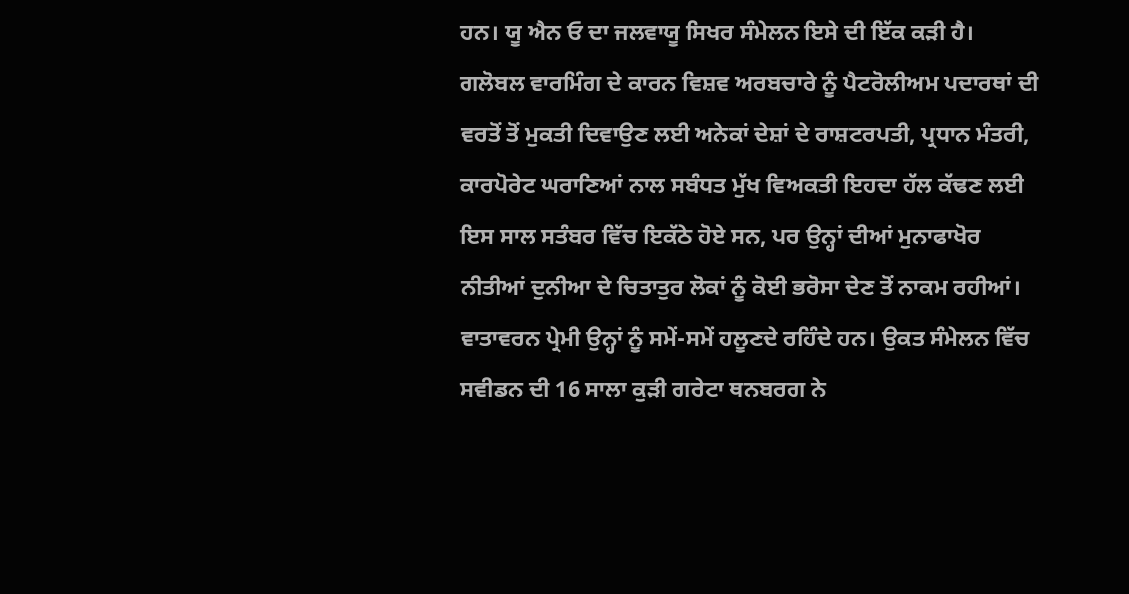ਹਨ। ਯੂ ਐਨ ਓ ਦਾ ਜਲਵਾਯੂ ਸਿਖਰ ਸੰਮੇਲਨ ਇਸੇ ਦੀ ਇੱਕ ਕੜੀ ਹੈ।
ਗਲੋਬਲ ਵਾਰਮਿੰਗ ਦੇ ਕਾਰਨ ਵਿਸ਼ਵ ਅਰਬਚਾਰੇ ਨੂੰ ਪੈਟਰੋਲੀਅਮ ਪਦਾਰਥਾਂ ਦੀ ਵਰਤੋਂ ਤੋਂ ਮੁਕਤੀ ਦਿਵਾਉਣ ਲਈ ਅਨੇਕਾਂ ਦੇਸ਼ਾਂ ਦੇ ਰਾਸ਼ਟਰਪਤੀ, ਪ੍ਰਧਾਨ ਮੰਤਰੀ, ਕਾਰਪੋਰੇਟ ਘਰਾਣਿਆਂ ਨਾਲ ਸਬੰਧਤ ਮੁੱਖ ਵਿਅਕਤੀ ਇਹਦਾ ਹੱਲ ਕੱਢਣ ਲਈ ਇਸ ਸਾਲ ਸਤੰਬਰ ਵਿੱਚ ਇਕੱਠੇ ਹੋਏ ਸਨ, ਪਰ ਉਨ੍ਹਾਂ ਦੀਆਂ ਮੁਨਾਫਾਖੋਰ ਨੀਤੀਆਂ ਦੁਨੀਆ ਦੇ ਚਿਤਾਤੁਰ ਲੋਕਾਂ ਨੂੰ ਕੋਈ ਭਰੋਸਾ ਦੇਣ ਤੋਂ ਨਾਕਮ ਰਹੀਆਂ। ਵਾਤਾਵਰਨ ਪ੍ਰੇਮੀ ਉਨ੍ਹਾਂ ਨੂੰ ਸਮੇਂ-ਸਮੇਂ ਹਲੂਣਦੇ ਰਹਿੰਦੇ ਹਨ। ਉਕਤ ਸੰਮੇਲਨ ਵਿੱਚ ਸਵੀਡਨ ਦੀ 16 ਸਾਲਾ ਕੁੜੀ ਗਰੇਟਾ ਥਨਬਰਗ ਨੇ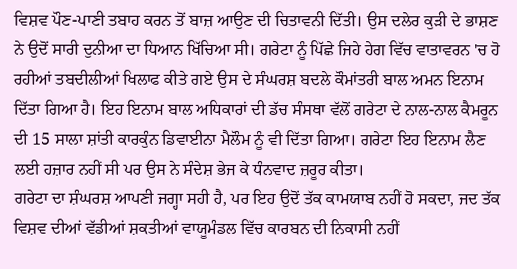ਵਿਸ਼ਵ ਪੌਣ-ਪਾਣੀ ਤਬਾਹ ਕਰਨ ਤੋਂ ਬਾਜ਼ ਆਉਣ ਦੀ ਚਿਤਾਵਨੀ ਦਿੱਤੀ। ਉਸ ਦਲੇਰ ਕੁੜੀ ਦੇ ਭਾਸ਼ਣ ਨੇ ਉਦੋਂ ਸਾਰੀ ਦੁਨੀਆ ਦਾ ਧਿਆਨ ਖਿੱਚਿਆ ਸੀ। ਗਰੇਟਾ ਨੂੰ ਪਿੱਛੇ ਜਿਹੇ ਹੇਗ ਵਿੱਚ ਵਾਤਾਵਰਨ 'ਚ ਹੋ ਰਹੀਆਂ ਤਬਦੀਲੀਆਂ ਖਿਲਾਫ ਕੀਤੇ ਗਏ ਉਸ ਦੇ ਸੰਘਰਸ਼ ਬਦਲੇ ਕੌਮਾਂਤਰੀ ਬਾਲ ਅਮਨ ਇਨਾਮ ਦਿੱਤਾ ਗਿਆ ਹੈ। ਇਹ ਇਨਾਮ ਬਾਲ ਅਧਿਕਾਰਾਂ ਦੀ ਡੱਚ ਸੰਸਥਾ ਵੱਲੋਂ ਗਰੇਟਾ ਦੇ ਨਾਲ-ਨਾਲ ਕੈਮਰੂਨ ਦੀ 15 ਸਾਲਾ ਸ਼ਾਂਤੀ ਕਾਰਕੁੰਨ ਡਿਵਾਈਨਾ ਮੈਲੌਮ ਨੂੰ ਵੀ ਦਿੱਤਾ ਗਿਆ। ਗਰੇਟਾ ਇਹ ਇਨਾਮ ਲੈਣ ਲਈ ਹਜ਼ਾਰ ਨਹੀਂ ਸੀ ਪਰ ਉਸ ਨੇ ਸੰਦੇਸ਼ ਭੇਜ ਕੇ ਧੰਨਵਾਦ ਜ਼ਰੂਰ ਕੀਤਾ।
ਗਰੇਟਾ ਦਾ ਸ਼ੰਘਰਸ਼ ਆਪਣੀ ਜਗ੍ਹਾ ਸਹੀ ਹੈ, ਪਰ ਇਹ ਉਦੋਂ ਤੱਕ ਕਾਮਯਾਬ ਨਹੀਂ ਹੋ ਸਕਦਾ, ਜਦ ਤੱਕ ਵਿਸ਼ਵ ਦੀਆਂ ਵੱਡੀਆਂ ਸ਼ਕਤੀਆਂ ਵਾਯੂਮੰਡਲ ਵਿੱਚ ਕਾਰਬਨ ਦੀ ਨਿਕਾਸੀ ਨਹੀਂ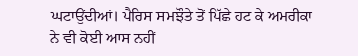ਘਟਾਉਂਦੀਆਂ। ਪੈਰਿਸ ਸਮਝੌਤੇ ਤੋਂ ਪਿੱਛੇ ਹਟ ਕੇ ਅਮਰੀਕਾ ਨੇ ਵੀ ਕੋਈ ਆਸ ਨਹੀਂ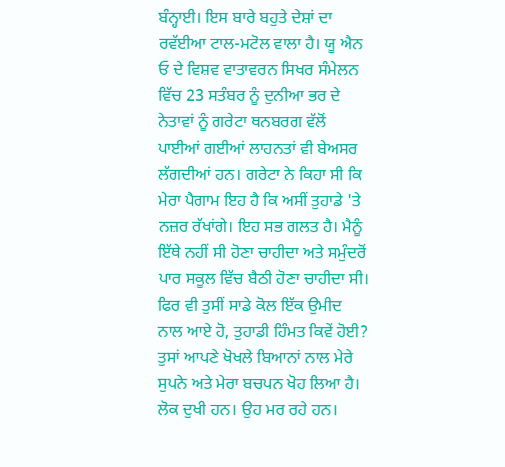ਬੰਨ੍ਹਾਈ। ਇਸ ਬਾਰੇ ਬਹੁਤੇ ਦੇਸ਼ਾਂ ਦਾ ਰਵੱਈਆ ਟਾਲ-ਮਟੋਲ ਵਾਲਾ ਹੈ। ਯੂ ਐਨ ਓ ਦੇ ਵਿਸ਼ਵ ਵਾਤਾਵਰਨ ਸਿਖਰ ਸੰਮੇਲਨ ਵਿੱਚ 23 ਸਤੰਬਰ ਨੂੰ ਦੁਨੀਆ ਭਰ ਦੇ ਨੇਤਾਵਾਂ ਨੂੰ ਗਰੇਟਾ ਥਨਬਰਗ ਵੱਲੋਂ ਪਾਈਆਂ ਗਈਆਂ ਲਾਹਨਤਾਂ ਵੀ ਬੇਅਸਰ ਲੱਗਦੀਆਂ ਹਨ। ਗਰੇਟਾ ਨੇ ਕਿਹਾ ਸੀ ਕਿ ਮੇਰਾ ਪੈਗਾਮ ਇਹ ਹੈ ਕਿ ਅਸੀਂ ਤੁਹਾਡੇ 'ਤੇ ਨਜ਼ਰ ਰੱਖਾਂਗੇ। ਇਹ ਸਭ ਗਲਤ ਹੈ। ਮੈਨੂੰ ਇੱਥੇ ਨਹੀਂ ਸੀ ਹੋਣਾ ਚਾਹੀਦਾ ਅਤੇ ਸਮੁੰਦਰੋਂ ਪਾਰ ਸਕੂਲ ਵਿੱਚ ਬੈਠੀ ਹੋਣਾ ਚਾਹੀਦਾ ਸੀ। ਫਿਰ ਵੀ ਤੁਸੀਂ ਸਾਡੇ ਕੋਲ ਇੱਕ ਉਮੀਦ ਨਾਲ ਆਏ ਹੋ, ਤੁਹਾਡੀ ਹਿੰਮਤ ਕਿਵੇਂ ਹੋਈ? ਤੁਸਾਂ ਆਪਣੇ ਖੋਖਲੇ ਬਿਆਨਾਂ ਨਾਲ ਮੇਰੇ ਸੁਪਨੇ ਅਤੇ ਮੇਰਾ ਬਚਪਨ ਖੋਹ ਲਿਆ ਹੈ। ਲੋਕ ਦੁਖੀ ਹਨ। ਉਹ ਮਰ ਰਹੇ ਹਨ।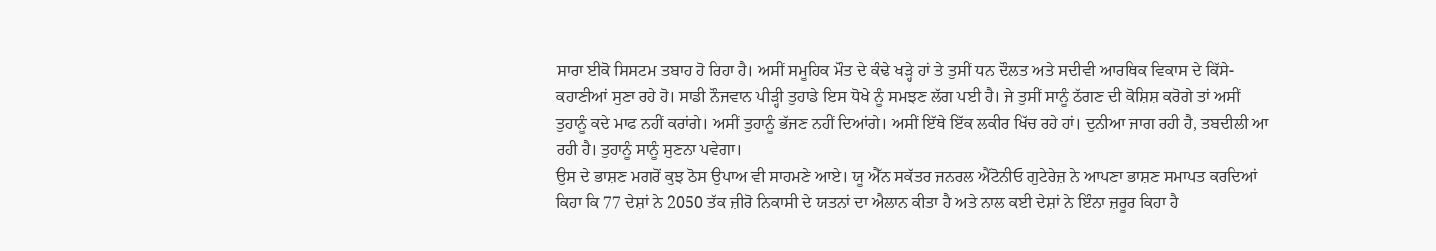ਸਾਰਾ ਈਕੋ ਸਿਸਟਮ ਤਬਾਹ ਹੋ ਰਿਹਾ ਹੈ। ਅਸੀਂ ਸਮੂਹਿਕ ਮੌਤ ਦੇ ਕੰਢੇ ਖੜ੍ਹੇ ਹਾਂ ਤੇ ਤੁਸੀਂ ਧਨ ਦੌਲਤ ਅਤੇ ਸਦੀਵੀ ਆਰਥਿਕ ਵਿਕਾਸ ਦੇ ਕਿੱਸੇ-ਕਹਾਣੀਆਂ ਸੁਣਾ ਰਹੇ ਹੋ। ਸਾਡੀ ਨੌਜਵਾਨ ਪੀੜ੍ਹੀ ਤੁਹਾਡੇ ਇਸ ਧੋਖੇ ਨੂੰ ਸਮਝਣ ਲੱਗ ਪਈ ਹੈ। ਜੇ ਤੁਸੀਂ ਸਾਨੂੰ ਠੱਗਣ ਦੀ ਕੋਸ਼ਿਸ਼ ਕਰੋਗੇ ਤਾਂ ਅਸੀਂ ਤੁਹਾਨੂੰ ਕਦੇ ਮਾਫ ਨਹੀਂ ਕਰਾਂਗੇ। ਅਸੀਂ ਤੁਹਾਨੂੰ ਭੱਜਣ ਨਹੀਂ ਦਿਆਂਗੇ। ਅਸੀਂ ਇੱਥੇ ਇੱਕ ਲਕੀਰ ਖਿੱਚ ਰਹੇ ਹਾਂ। ਦੁਨੀਆ ਜਾਗ ਰਹੀ ਹੈ, ਤਬਦੀਲੀ ਆ ਰਹੀ ਹੈ। ਤੁਹਾਨੂੰ ਸਾਨੂੰ ਸੁਣਨਾ ਪਵੇਗਾ।
ਉਸ ਦੇ ਭਾਸ਼ਣ ਮਗਰੋਂ ਕੁਝ ਠੋਸ ਉਪਾਅ ਵੀ ਸਾਹਮਣੇ ਆਏ। ਯੂ ਐੱਨ ਸਕੱਤਰ ਜਨਰਲ ਐਂਟੋਨੀਓ ਗੁਟੇਰੇਜ਼ ਨੇ ਆਪਣਾ ਭਾਸ਼ਣ ਸਮਾਪਤ ਕਰਦਿਆਂ ਕਿਹਾ ਕਿ 77 ਦੇਸ਼ਾਂ ਨੇ 2050 ਤੱਕ ਜ਼ੀਰੋ ਨਿਕਾਸੀ ਦੇ ਯਤਨਾਂ ਦਾ ਐਲਾਨ ਕੀਤਾ ਹੈ ਅਤੇ ਨਾਲ ਕਈ ਦੇਸ਼ਾਂ ਨੇ ਇੰਨਾ ਜ਼ਰੂਰ ਕਿਹਾ ਹੈ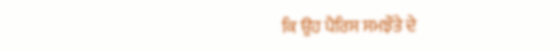ਕਿ ਉਹ ਪੈਰਿਸ ਸਮਝੌਤੇ ਦੇ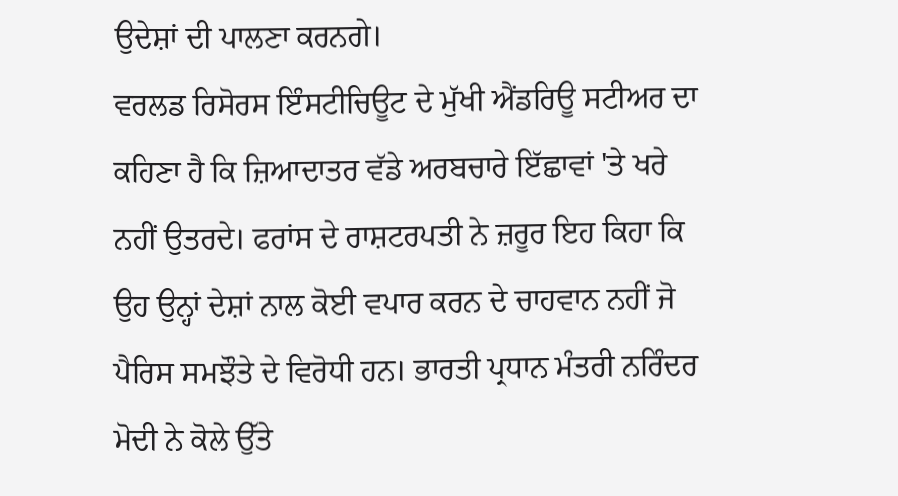ਉਦੇਸ਼ਾਂ ਦੀ ਪਾਲਣਾ ਕਰਨਗੇ।
ਵਰਲਡ ਰਿਸੋਰਸ ਇੰਸਟੀਚਿਊਟ ਦੇ ਮੁੱਖੀ ਐਂਡਰਿਊ ਸਟੀਅਰ ਦਾ ਕਹਿਣਾ ਹੈ ਕਿ ਜ਼ਿਆਦਾਤਰ ਵੱਡੇ ਅਰਬਚਾਰੇ ਇੱਛਾਵਾਂ 'ਤੇ ਖਰੇ ਨਹੀਂ ਉਤਰਦੇ। ਫਰਾਂਸ ਦੇ ਰਾਸ਼ਟਰਪਤੀ ਨੇ ਜ਼ਰੂਰ ਇਹ ਕਿਹਾ ਕਿ ਉਹ ਉਨ੍ਹਾਂ ਦੇਸ਼ਾਂ ਨਾਲ ਕੋਈ ਵਪਾਰ ਕਰਨ ਦੇ ਚਾਹਵਾਨ ਨਹੀਂ ਜੋ ਪੈਰਿਸ ਸਮਝੌਤੇ ਦੇ ਵਿਰੋਧੀ ਹਨ। ਭਾਰਤੀ ਪ੍ਰਧਾਨ ਮੰਤਰੀ ਨਰਿੰਦਰ ਮੋਦੀ ਨੇ ਕੋਲੇ ਉੱਤੇ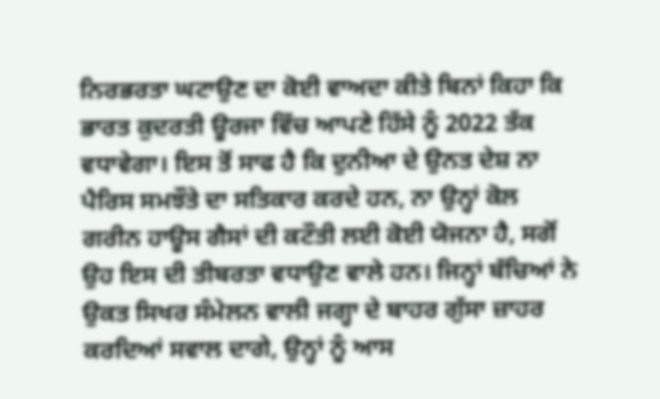ਨਿਰਭਰਤਾ ਘਟਾਉਣ ਦਾ ਕੋਈ ਵਾਅਦਾ ਕੀਤੇ ਬਿਨਾਂ ਕਿਹਾ ਕਿ ਭਾਰਤ ਕੁਦਰਤੀ ਊਰਜਾ ਵਿੱਚ ਆਪਣੇ ਹਿੱਸੇ ਨੂੰ 2022 ਤੱਕ ਵਧਾਵੇਗਾ। ਇਸ ਤੋਂ ਸਾਫ ਹੈ ਕਿ ਦੁਨੀਆ ਦੇ ਉਨਤ ਦੇਸ਼ ਨਾ ਪੈਰਿਸ ਸਮਝੌਤੇ ਦਾ ਸਤਿਕਾਰ ਕਰਦੇ ਹਨ, ਨਾ ਉਨ੍ਹਾਂ ਕੋਲ ਗਰੀਨ ਹਾਊਸ ਗੈਸਾਂ ਦੀ ਕਟੌਤੀ ਲਈ ਕੋਈ ਯੋਜਨਾ ਹੈ, ਸਗੋਂ ਉਹ ਇਸ ਦੀ ਤੀਬਰਤਾ ਵਧਾਉਣ ਵਾਲੇ ਹਨ। ਜਿਨ੍ਹਾਂ ਬੱਚਿਆਂ ਨੇ ਉਕਤ ਸਿਖਰ ਸੰਮੇਲਨ ਵਾਲੀ ਜਗ੍ਹਾ ਦੇ ਬਾਹਰ ਗੁੱਸਾ ਜ਼ਾਹਰ ਕਰਦਿਆਂ ਸਵਾਲ ਦਾਗੇ, ਉਨ੍ਹਾਂ ਨੂੰ ਆਸ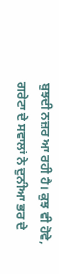ਬੁਝਦੀ ਨਜ਼ਰ ਆ ਰਹੀ ਹੈ। ਕੁਝ ਵੀ ਹੋਵੇ, ਗਰੇਟਾ ਦੇ ਸਵਾਲਾਂ ਨੇ ਦੁਨੀਆ ਭਰ ਦੇ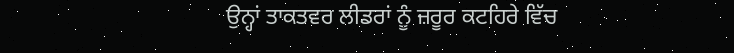ਉਨ੍ਹਾਂ ਤਾਕਤਵਰ ਲੀਡਰਾਂ ਨੂੰ ਜ਼ਰੂਰ ਕਟਹਿਰੇ ਵਿੱਚ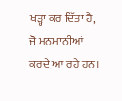ਖੜ੍ਹਾ ਕਰ ਦਿੱਤਾ ਹੈ, ਜੋ ਮਨਮਾਨੀਆਂ ਕਰਦੇ ਆ ਰਹੇ ਹਨ।